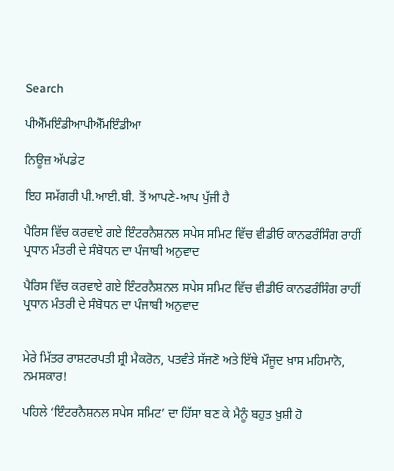Search

ਪੀਐੱਮਇੰਡੀਆਪੀਐੱਮਇੰਡੀਆ

ਨਿਊਜ਼ ਅੱਪਡੇਟ

ਇਹ ਸਮੱਗਰੀ ਪੀ.ਆਈ.ਬੀ. ਤੋਂ ਆਪਣੇ-ਆਪ ਪੁੱਜੀ ਹੈ

ਪੈਰਿਸ ਵਿੱਚ ਕਰਵਾਏ ਗਏ ਇੰਟਰਨੈਸ਼ਨਲ ਸਪੇਸ ਸਮਿਟ ਵਿੱਚ ਵੀਡੀਓ ਕਾਨਫਰੰਸਿੰਗ ਰਾਹੀਂ ਪ੍ਰਧਾਨ ਮੰਤਰੀ ਦੇ ਸੰਬੋਧਨ ਦਾ ਪੰਜਾਬੀ ਅਨੁਵਾਦ

ਪੈਰਿਸ ਵਿੱਚ ਕਰਵਾਏ ਗਏ ਇੰਟਰਨੈਸ਼ਨਲ ਸਪੇਸ ਸਮਿਟ ਵਿੱਚ ਵੀਡੀਓ ਕਾਨਫਰੰਸਿੰਗ ਰਾਹੀਂ ਪ੍ਰਧਾਨ ਮੰਤਰੀ ਦੇ ਸੰਬੋਧਨ ਦਾ ਪੰਜਾਬੀ ਅਨੁਵਾਦ


ਮੇਰੇ ਮਿੱਤਰ ਰਾਸ਼ਟਰਪਤੀ ਸ਼੍ਰੀ ਮੈਕਰੋਨ, ਪਤਵੰਤੇ ਸੱਜਣੋ ਅਤੇ ਇੱਥੇ ਮੌਜੂਦ ਖ਼ਾਸ ਮਹਿਮਾਨੋ, ਨਮਸਕਾਰ!

ਪਹਿਲੇ ‘ਇੰਟਰਨੈਸ਼ਨਲ ਸਪੇਸ ਸਮਿਟ’ ਦਾ ਹਿੱਸਾ ਬਣ ਕੇ ਮੈਨੂੰ ਬਹੁਤ ਖ਼ੁਸ਼ੀ ਹੋ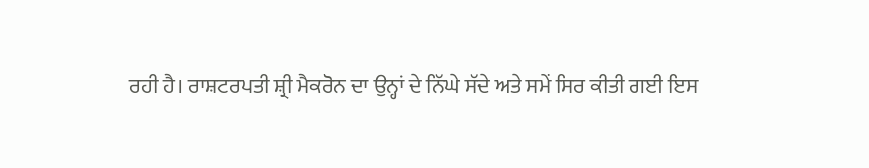ਰਹੀ ਹੈ। ਰਾਸ਼ਟਰਪਤੀ ਸ਼੍ਰੀ ਮੈਕਰੋਨ ਦਾ ਉਨ੍ਹਾਂ ਦੇ ਨਿੱਘੇ ਸੱਦੇ ਅਤੇ ਸਮੇਂ ਸਿਰ ਕੀਤੀ ਗਈ ਇਸ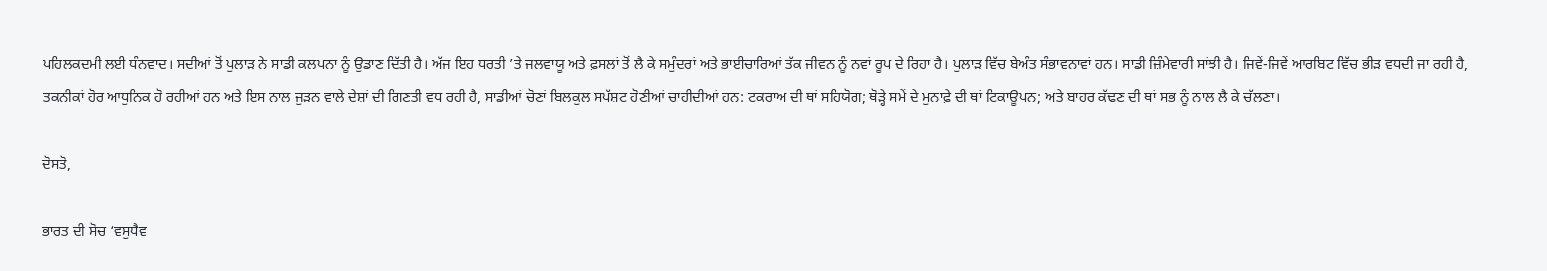ਪਹਿਲਕਦਮੀ ਲਈ ਧੰਨਵਾਦ। ਸਦੀਆਂ ਤੋਂ ਪੁਲਾੜ ਨੇ ਸਾਡੀ ਕਲਪਨਾ ਨੂੰ ਉਡਾਣ ਦਿੱਤੀ ਹੈ। ਅੱਜ ਇਹ ਧਰਤੀ ’ਤੇ ਜਲਵਾਯੂ ਅਤੇ ਫ਼ਸਲਾਂ ਤੋਂ ਲੈ ਕੇ ਸਮੁੰਦਰਾਂ ਅਤੇ ਭਾਈਚਾਰਿਆਂ ਤੱਕ ਜੀਵਨ ਨੂੰ ਨਵਾਂ ਰੂਪ ਦੇ ਰਿਹਾ ਹੈ। ਪੁਲਾੜ ਵਿੱਚ ਬੇਅੰਤ ਸੰਭਾਵਨਾਵਾਂ ਹਨ। ਸਾਡੀ ਜ਼ਿੰਮੇਵਾਰੀ ਸਾਂਝੀ ਹੈ। ਜਿਵੇਂ-ਜਿਵੇਂ ਆਰਬਿਟ ਵਿੱਚ ਭੀੜ ਵਧਦੀ ਜਾ ਰਹੀ ਹੈ, ਤਕਨੀਕਾਂ ਹੋਰ ਆਧੁਨਿਕ ਹੋ ਰਹੀਆਂ ਹਨ ਅਤੇ ਇਸ ਨਾਲ ਜੁੜਨ ਵਾਲੇ ਦੇਸ਼ਾਂ ਦੀ ਗਿਣਤੀ ਵਧ ਰਹੀ ਹੈ, ਸਾਡੀਆਂ ਚੋਣਾਂ ਬਿਲਕੁਲ ਸਪੱਸ਼ਟ ਹੋਣੀਆਂ ਚਾਹੀਦੀਆਂ ਹਨ: ਟਕਰਾਅ ਦੀ ਥਾਂ ਸਹਿਯੋਗ; ਥੋੜ੍ਹੇ ਸਮੇਂ ਦੇ ਮੁਨਾਫ਼ੇ ਦੀ ਥਾਂ ਟਿਕਾਊਪਨ; ਅਤੇ ਬਾਹਰ ਕੱਢਣ ਦੀ ਥਾਂ ਸਭ ਨੂੰ ਨਾਲ ਲੈ ਕੇ ਚੱਲਣਾ।

ਦੋਸਤੋ,

ਭਾਰਤ ਦੀ ਸੋਚ ‘ਵਸੁਧੈਵ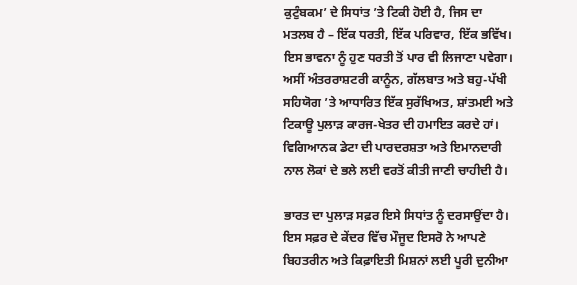ਕੁਟੁੰਬਕਮ’ ਦੇ ਸਿਧਾਂਤ ’ਤੇ ਟਿਕੀ ਹੋਈ ਹੈ, ਜਿਸ ਦਾ ਮਤਲਬ ਹੈ – ਇੱਕ ਧਰਤੀ, ਇੱਕ ਪਰਿਵਾਰ, ਇੱਕ ਭਵਿੱਖ। ਇਸ ਭਾਵਨਾ ਨੂੰ ਹੁਣ ਧਰਤੀ ਤੋਂ ਪਾਰ ਵੀ ਲਿਜਾਣਾ ਪਵੇਗਾ। ਅਸੀਂ ਅੰਤਰਰਾਸ਼ਟਰੀ ਕਾਨੂੰਨ, ਗੱਲਬਾਤ ਅਤੇ ਬਹੁ-ਪੱਖੀ ਸਹਿਯੋਗ ’ਤੇ ਆਧਾਰਿਤ ਇੱਕ ਸੁਰੱਖਿਅਤ, ਸ਼ਾਂਤਮਈ ਅਤੇ ਟਿਕਾਊ ਪੁਲਾੜ ਕਾਰਜ-ਖੇਤਰ ਦੀ ਹਮਾਇਤ ਕਰਦੇ ਹਾਂ। ਵਿਗਿਆਨਕ ਡੇਟਾ ਦੀ ਪਾਰਦਰਸ਼ਤਾ ਅਤੇ ਇਮਾਨਦਾਰੀ ਨਾਲ ਲੋਕਾਂ ਦੇ ਭਲੇ ਲਈ ਵਰਤੋਂ ਕੀਤੀ ਜਾਣੀ ਚਾਹੀਦੀ ਹੈ।

ਭਾਰਤ ਦਾ ਪੁਲਾੜ ਸਫ਼ਰ ਇਸੇ ਸਿਧਾਂਤ ਨੂੰ ਦਰਸਾਉਂਦਾ ਹੈ। ਇਸ ਸਫ਼ਰ ਦੇ ਕੇਂਦਰ ਵਿੱਚ ਮੌਜੂਦ ਇਸਰੋ ਨੇ ਆਪਣੇ ਬਿਹਤਰੀਨ ਅਤੇ ਕਿਫ਼ਾਇਤੀ ਮਿਸ਼ਨਾਂ ਲਈ ਪੂਰੀ ਦੁਨੀਆ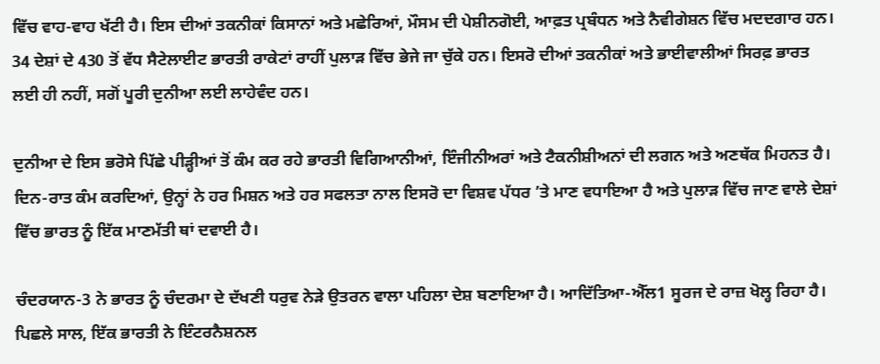ਵਿੱਚ ਵਾਹ-ਵਾਹ ਖੱਟੀ ਹੈ। ਇਸ ਦੀਆਂ ਤਕਨੀਕਾਂ ਕਿਸਾਨਾਂ ਅਤੇ ਮਛੇਰਿਆਂ, ਮੌਸਮ ਦੀ ਪੇਸ਼ੀਨਗੋਈ, ਆਫ਼ਤ ਪ੍ਰਬੰਧਨ ਅਤੇ ਨੈਵੀਗੇਸ਼ਨ ਵਿੱਚ ਮਦਦਗਾਰ ਹਨ। 34 ਦੇਸ਼ਾਂ ਦੇ 430 ਤੋਂ ਵੱਧ ਸੈਟੇਲਾਈਟ ਭਾਰਤੀ ਰਾਕੇਟਾਂ ਰਾਹੀਂ ਪੁਲਾੜ ਵਿੱਚ ਭੇਜੇ ਜਾ ਚੁੱਕੇ ਹਨ। ਇਸਰੋ ਦੀਆਂ ਤਕਨੀਕਾਂ ਅਤੇ ਭਾਈਵਾਲੀਆਂ ਸਿਰਫ਼ ਭਾਰਤ ਲਈ ਹੀ ਨਹੀਂ, ਸਗੋਂ ਪੂਰੀ ਦੁਨੀਆ ਲਈ ਲਾਹੇਵੰਦ ਹਨ।

ਦੁਨੀਆ ਦੇ ਇਸ ਭਰੋਸੇ ਪਿੱਛੇ ਪੀੜ੍ਹੀਆਂ ਤੋਂ ਕੰਮ ਕਰ ਰਹੇ ਭਾਰਤੀ ਵਿਗਿਆਨੀਆਂ, ਇੰਜੀਨੀਅਰਾਂ ਅਤੇ ਟੈਕਨੀਸ਼ੀਅਨਾਂ ਦੀ ਲਗਨ ਅਤੇ ਅਣਥੱਕ ਮਿਹਨਤ ਹੈ। ਦਿਨ-ਰਾਤ ਕੰਮ ਕਰਦਿਆਂ, ਉਨ੍ਹਾਂ ਨੇ ਹਰ ਮਿਸ਼ਨ ਅਤੇ ਹਰ ਸਫਲਤਾ ਨਾਲ ਇਸਰੋ ਦਾ ਵਿਸ਼ਵ ਪੱਧਰ ’ਤੇ ਮਾਣ ਵਧਾਇਆ ਹੈ ਅਤੇ ਪੁਲਾੜ ਵਿੱਚ ਜਾਣ ਵਾਲੇ ਦੇਸ਼ਾਂ ਵਿੱਚ ਭਾਰਤ ਨੂੰ ਇੱਕ ਮਾਣਮੱਤੀ ਥਾਂ ਦਵਾਈ ਹੈ।

ਚੰਦਰਯਾਨ-3 ਨੇ ਭਾਰਤ ਨੂੰ ਚੰਦਰਮਾ ਦੇ ਦੱਖਣੀ ਧਰੁਵ ਨੇੜੇ ਉਤਰਨ ਵਾਲਾ ਪਹਿਲਾ ਦੇਸ਼ ਬਣਾਇਆ ਹੈ। ਆਦਿੱਤਿਆ-ਐੱਲ1 ਸੂਰਜ ਦੇ ਰਾਜ਼ ਖੋਲ੍ਹ ਰਿਹਾ ਹੈ। ਪਿਛਲੇ ਸਾਲ, ਇੱਕ ਭਾਰਤੀ ਨੇ ਇੰਟਰਨੈਸ਼ਨਲ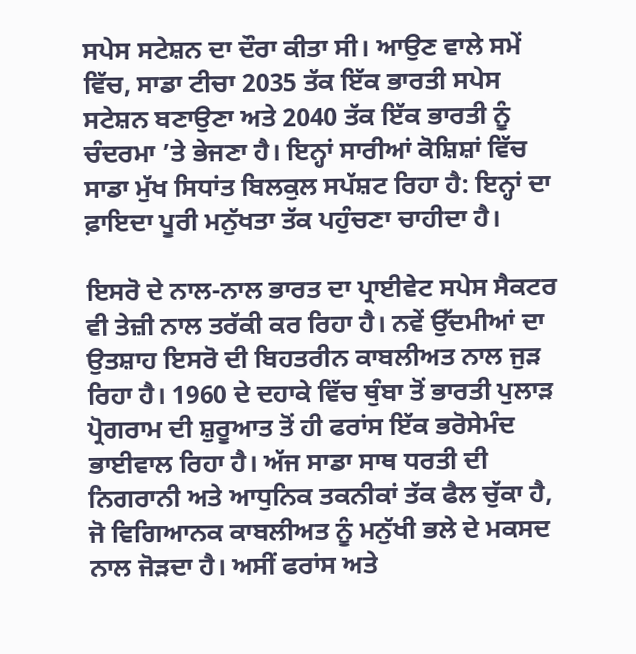ਸਪੇਸ ਸਟੇਸ਼ਨ ਦਾ ਦੌਰਾ ਕੀਤਾ ਸੀ। ਆਉਣ ਵਾਲੇ ਸਮੇਂ ਵਿੱਚ, ਸਾਡਾ ਟੀਚਾ 2035 ਤੱਕ ਇੱਕ ਭਾਰਤੀ ਸਪੇਸ ਸਟੇਸ਼ਨ ਬਣਾਉਣਾ ਅਤੇ 2040 ਤੱਕ ਇੱਕ ਭਾਰਤੀ ਨੂੰ ਚੰਦਰਮਾ ’ਤੇ ਭੇਜਣਾ ਹੈ। ਇਨ੍ਹਾਂ ਸਾਰੀਆਂ ਕੋਸ਼ਿਸ਼ਾਂ ਵਿੱਚ ਸਾਡਾ ਮੁੱਖ ਸਿਧਾਂਤ ਬਿਲਕੁਲ ਸਪੱਸ਼ਟ ਰਿਹਾ ਹੈ: ਇਨ੍ਹਾਂ ਦਾ ਫ਼ਾਇਦਾ ਪੂਰੀ ਮਨੁੱਖਤਾ ਤੱਕ ਪਹੁੰਚਣਾ ਚਾਹੀਦਾ ਹੈ।

ਇਸਰੋ ਦੇ ਨਾਲ-ਨਾਲ ਭਾਰਤ ਦਾ ਪ੍ਰਾਈਵੇਟ ਸਪੇਸ ਸੈਕਟਰ ਵੀ ਤੇਜ਼ੀ ਨਾਲ ਤਰੱਕੀ ਕਰ ਰਿਹਾ ਹੈ। ਨਵੇਂ ਉੱਦਮੀਆਂ ਦਾ ਉਤਸ਼ਾਹ ਇਸਰੋ ਦੀ ਬਿਹਤਰੀਨ ਕਾਬਲੀਅਤ ਨਾਲ ਜੁੜ ਰਿਹਾ ਹੈ। 1960 ਦੇ ਦਹਾਕੇ ਵਿੱਚ ਥੁੰਬਾ ਤੋਂ ਭਾਰਤੀ ਪੁਲਾੜ ਪ੍ਰੋਗਰਾਮ ਦੀ ਸ਼ੁਰੂਆਤ ਤੋਂ ਹੀ ਫਰਾਂਸ ਇੱਕ ਭਰੋਸੇਮੰਦ ਭਾਈਵਾਲ ਰਿਹਾ ਹੈ। ਅੱਜ ਸਾਡਾ ਸਾਥ ਧਰਤੀ ਦੀ ਨਿਗਰਾਨੀ ਅਤੇ ਆਧੁਨਿਕ ਤਕਨੀਕਾਂ ਤੱਕ ਫੈਲ ਚੁੱਕਾ ਹੈ, ਜੋ ਵਿਗਿਆਨਕ ਕਾਬਲੀਅਤ ਨੂੰ ਮਨੁੱਖੀ ਭਲੇ ਦੇ ਮਕਸਦ ਨਾਲ ਜੋੜਦਾ ਹੈ। ਅਸੀਂ ਫਰਾਂਸ ਅਤੇ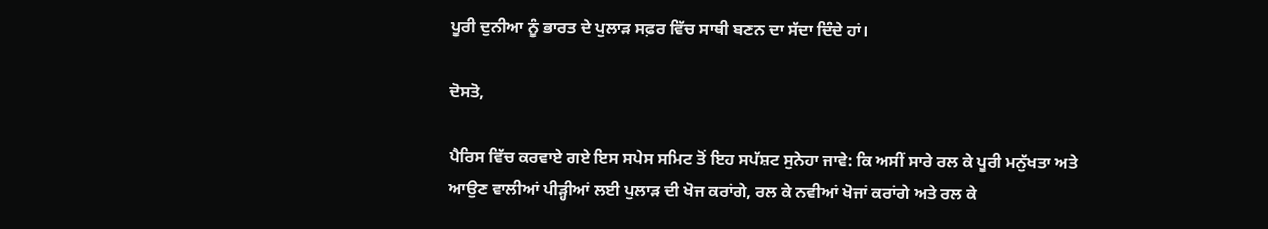ਪੂਰੀ ਦੁਨੀਆ ਨੂੰ ਭਾਰਤ ਦੇ ਪੁਲਾੜ ਸਫ਼ਰ ਵਿੱਚ ਸਾਥੀ ਬਣਨ ਦਾ ਸੱਦਾ ਦਿੰਦੇ ਹਾਂ।

ਦੋਸਤੋ,

ਪੈਰਿਸ ਵਿੱਚ ਕਰਵਾਏ ਗਏ ਇਸ ਸਪੇਸ ਸਮਿਟ ਤੋਂ ਇਹ ਸਪੱਸ਼ਟ ਸੁਨੇਹਾ ਜਾਵੇ: ਕਿ ਅਸੀਂ ਸਾਰੇ ਰਲ ਕੇ ਪੂਰੀ ਮਨੁੱਖਤਾ ਅਤੇ ਆਉਣ ਵਾਲੀਆਂ ਪੀੜ੍ਹੀਆਂ ਲਈ ਪੁਲਾੜ ਦੀ ਖੋਜ ਕਰਾਂਗੇ, ਰਲ ਕੇ ਨਵੀਆਂ ਖੋਜਾਂ ਕਰਾਂਗੇ ਅਤੇ ਰਲ ਕੇ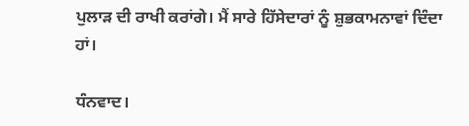ਪੁਲਾੜ ਦੀ ਰਾਖੀ ਕਰਾਂਗੇ। ਮੈਂ ਸਾਰੇ ਹਿੱਸੇਦਾਰਾਂ ਨੂੰ ਸ਼ੁਭਕਾਮਨਾਵਾਂ ਦਿੰਦਾ ਹਾਂ।

ਧੰਨਵਾਦ।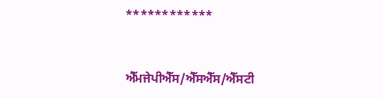************



ਐੱਮਜੇਪੀਐੱਸ/ਐੱਸਐੱਸ/ਐੱਸਟੀ